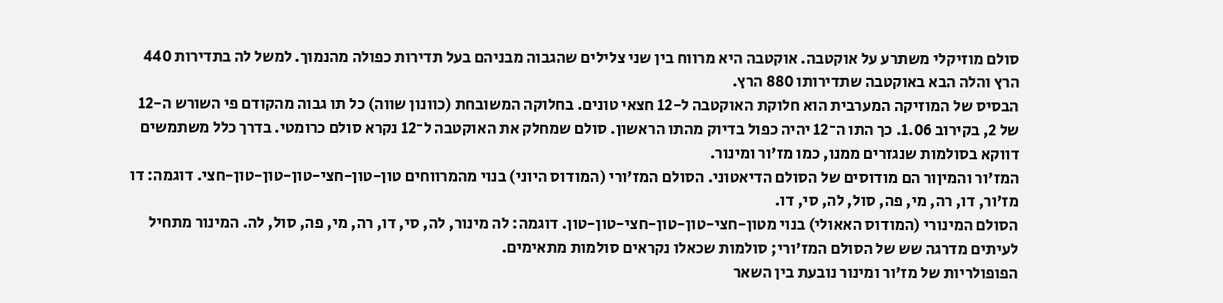סולם מוזיקלי משתרע על אוקטבה. אוקטבה היא מרווח בין שני צלילים שהגבוה מבניהם בעל תדירות כפולה מהנמוך. למשל לה בתדירות 440 הרץ והלה הבא באוקטבה שתדירותו 880 הרץ.
הבסיס של המוזיקה המערבית הוא חלוקת האוקטבה ל-12 חצאי טונים. בחלוקה המשובחת (כוונון שווה) כל תו גבוה מהקודם פי השורש ה-12 של 2, בקירוב 1.06. כך התו ה־12 יהיה כפול בדיוק מהתו הראשון. סולם שמחלק את האוקטבה ל־12 נקרא סולם כרומטי. בדרך כלל משתמשים דווקא בסולמות שנגזרים ממנו, כמו מז'ור ומינור.
המז'ור והמיןור הם מודוסים של הסולם הדיאטוני. הסולם המז'ורי (המודוס היוני) בנוי מהמרווחים טון-טון-חצי-טון-טון-טון-חצי. דוגמה: דו מז'ור, דו, רה, מי, פה, סול, לה, סי, דו.
הסולם המינורי (המודוס האאולי) בנוי מטון-חצי-טון-טון-חצי-טון-טון. דוגמה: לה מינור, לה, סי, דו, רה, מי, פה, סול, לה. המינור מתחיל לעיתים מדרגה שש של הסולם המז'ורי; סולמות שכאלו נקראים סולמות מתאימים.
הפופולריות של מז'ור ומינור נובעת בין השאר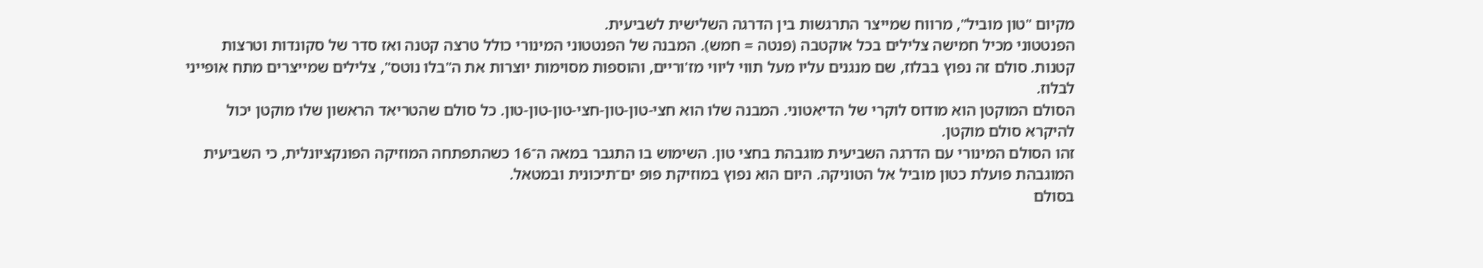מקיום "טון מוביל", מרווח שמייצר התרגשות בין הדרגה השלישית לשביעית.
הפנטטוני מכיל חמישה צלילים בכל אוקטבה (פנטה = חמש). המבנה של הפנטטוני המינורי כולל טרצה קטנה ואז סדר של סקונדות וטרצות קטנות. סולם זה נפוץ בבלוז, שם מנגנים עליו מעל תווי ליווי מז'וריים, והוספות מסוימות יוצרות את ה"בלו נוטס", צלילים שמייצרים מתח אופייני לבלוז.
הסולם המוקטן הוא מודוס לוקרי של הדיאטוני. המבנה שלו הוא חצי-טון-טון-חצי-טון-טון-טון. כל סולם שהטריאד הראשון שלו מוקטן יכול להיקרא סולם מוקטן.
זהו הסולם המינורי עם הדרגה השביעית מוגבהת בחצי טון. השימוש בו התגבר במאה ה־16 כשהתפתחה המוזיקה הפונקציונלית, כי השביעית המוגבהת פועלת כטון מוביל אל הטוניקה. היום הוא נפוץ במוזיקת פופ ים־תיכונית ובמטאל.
בסולם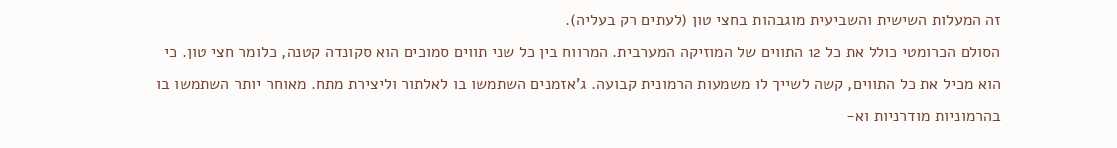זה המעלות השישית והשביעית מוגבהות בחצי טון (לעתים רק בעליה).
הסולם הכרומטי כולל את כל 12 התווים של המוזיקה המערבית. המרווח בין כל שני תווים סמוכים הוא סקונדה קטנה, כלומר חצי טון. כי הוא מכיל את כל התווים, קשה לשייך לו משמעות הרמונית קבועה. ג'אזמנים השתמשו בו לאלתור וליצירת מתח. מאוחר יותר השתמשו בו בהרמוניות מודרניות וא-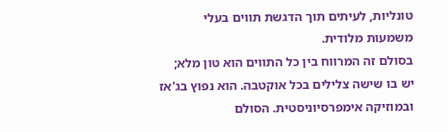טונליות, לעיתים תוך הדגשת תווים בעלי משמעות מלודית.
בסולם זה המרווח בין כל התווים הוא טון מלא; יש בו שישה צלילים בכל אוקטבה. הוא נפוץ בג'אז ובמוזיקה אימפרסיוניסטית. הסולם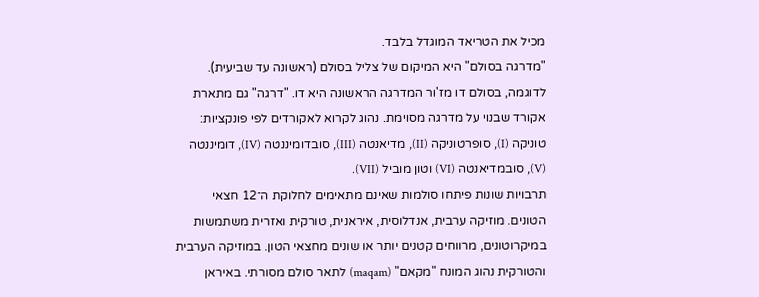מכיל את הטריאד המוגדל בלבד.
"מדרגה בסולם" היא המיקום של צליל בסולם (ראשונה עד שביעית). לדוגמה, בסולם דו מז'ור המדרגה הראשונה היא דו. "דרגה" גם מתארת אקורד שבנוי על מדרגה מסוימת. נהוג לקרוא לאקורדים לפי פונקציות: טוניקה (I), סופרטוניקה (II), מדיאנטה (III), סובדומיננטה (IV), דומיננטה (V), סובמדיאנטה (VI) וטון מוביל (VII).
תרבויות שונות פיתחו סולמות שאינם מתאימים לחלוקת ה־12 חצאי הטונים. מוזיקה ערבית, אנדלוסית, איראנית, טורקית ואזרית משתמשות במיקרוטונים, מרווחים קטנים יותר או שונים מחצאי הטון. במוזיקה הערבית והטורקית נהוג המונח "מקאם" (maqam) לתאר סולם מסורתי. באיראן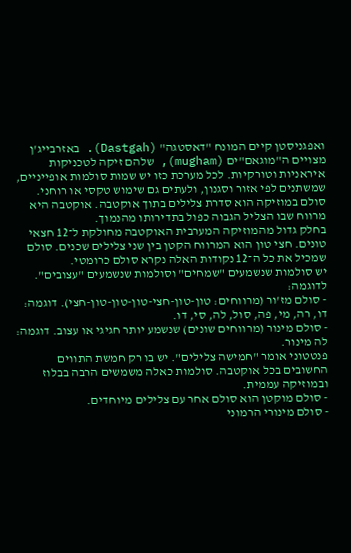ואפגניסטן קיים המונח "דאסטגה" (Dastgah). באזרבייג'ן מצויים ה"מוגאם"ים (mugham), שלהם זיקה לטכניקות איראניות וטורקיות. לכל מערכת כזו יש שמות סולמות אופייניים, שמשתנים לפי אזור וסגנון, ולעתים גם שימוש טקסי או רוחני.
סולם במוזיקה הוא סדרת צלילים בתוך אוקטבה. אוקטבה היא מרווח שבו הצליל הגבוה כפול בתדירותו מהנמוך.
בחלק גדול מהמוזיקה המערבית האוקטבה מחולקת ל־12 חצאי טונים. חצי טון הוא המרווח הקטן בין שני צלילים שכנים. סולם שמכיל את כל ה־12 נקודות האלה נקרא סולם כרומטי.
יש סולמות שנשמעים "שמחים" וסולמות שנשמעים "עצובים". לדוגמה:
- סולם מז'ור (מרווחים: טון-טון-חצי-טון-טון-טון-חצי). דוגמה: דו, רה, מי, פה, סול, לה, סי, דו.
- סולם מינור (מרווחים שונים) שנשמע יותר חגיגי או עצוב. דוגמה: לה מינור.
פנטטוני אומר "חמישה צלילים". יש בו רק חמשת התווים החשובים בכל אוקטבה. סולמות כאלה משמשים הרבה בבלוז ובמוזיקה עממית.
- סולם מוקטן הוא סולם אחר עם צלילים מיוחדים.
- סולם מינורי הרמוני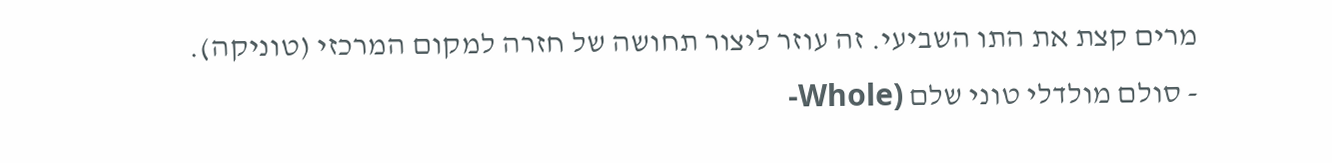מרים קצת את התו השביעי. זה עוזר ליצור תחושה של חזרה למקום המרכזי (טוניקה).
- סולם מולדלי טוני שלם (Whole-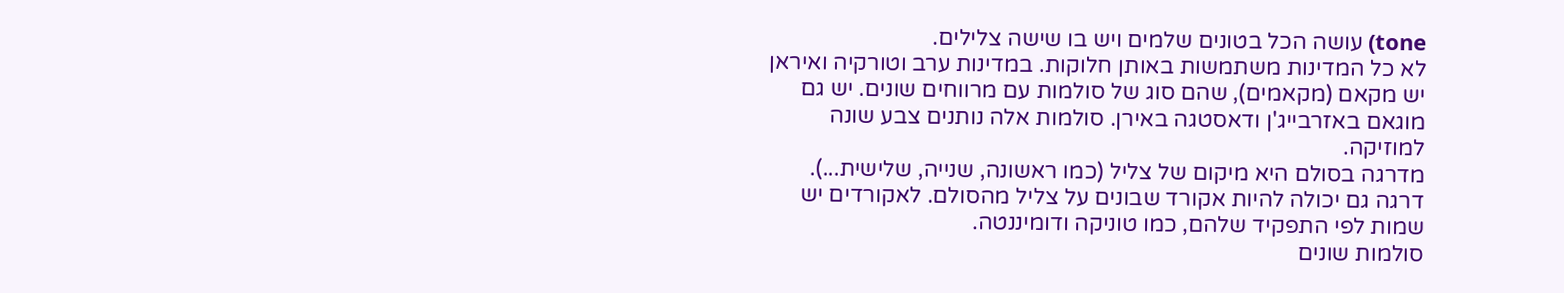tone) עושה הכל בטונים שלמים ויש בו שישה צלילים.
לא כל המדינות משתמשות באותן חלוקות. במדינות ערב וטורקיה ואיראן יש מקאם (מקאמים), שהם סוג של סולמות עם מרווחים שונים. יש גם מוגאם באזרבייג'ן ודאסטגה באירן. סולמות אלה נותנים צבע שונה למוזיקה.
מדרגה בסולם היא מיקום של צליל (כמו ראשונה, שנייה, שלישית...).
דרגה גם יכולה להיות אקורד שבונים על צליל מהסולם. לאקורדים יש שמות לפי התפקיד שלהם, כמו טוניקה ודומיננטה.
סולמות שונים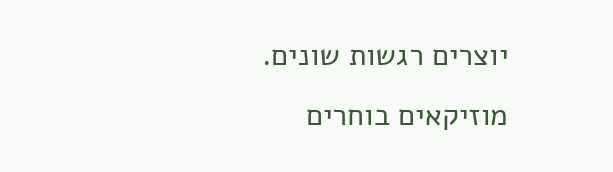יוצרים רגשות שונים. מוזיקאים בוחרים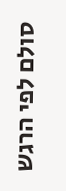סולם לפי הרגש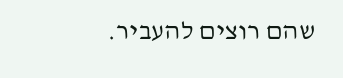שהם רוצים להעביר.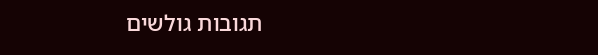תגובות גולשים